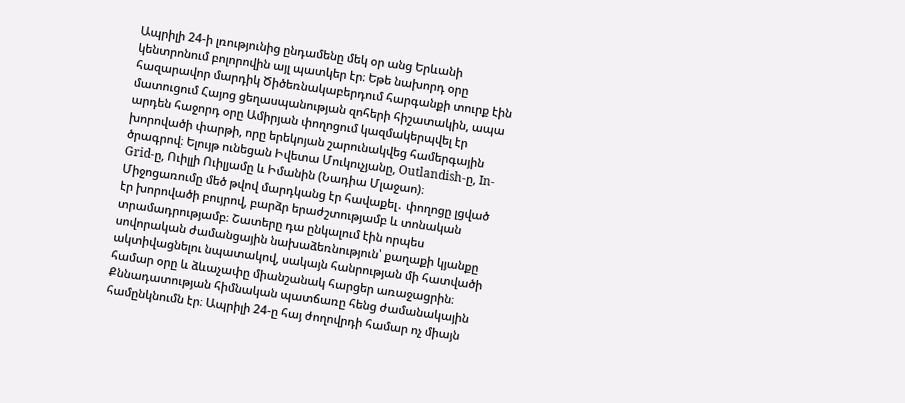Ապրիլի 24-ի լռությունից ընդամենը մեկ օր անց Երևանի կենտրոնում բոլորովին այլ պատկեր էր։ Եթե նախորդ օրը հազարավոր մարդիկ Ծիծեռնակաբերդում հարգանքի տուրք էին մատուցում Հայոց ցեղասպանության զոհերի հիշատակին, ապա արդեն հաջորդ օրը Ամիրյան փողոցում կազմակերպվել էր խորովածի փարթի, որը երեկոյան շարունակվեց համերգային ծրագրով։ Ելույթ ունեցան Իվետա Մուկուչյանը, Outlandish-ը, In-Grid-ը, Ուիլլի Ուիլյամը և Իմանին (Նադիա Մլաջաո)։
Միջոցառումը մեծ թվով մարդկանց էր հավաքել․ փողոցը լցված էր խորովածի բույրով, բարձր երաժշտությամբ և տոնական տրամադրությամբ։ Շատերը դա ընկալում էին որպես սովորական ժամանցային նախաձեռնություն՝ քաղաքի կյանքը ակտիվացնելու նպատակով, սակայն հանրության մի հատվածի համար օրը և ձևաչափը միանշանակ հարցեր առաջացրին։
Քննադատության հիմնական պատճառը հենց ժամանակային համընկնումն էր։ Ապրիլի 24-ը հայ ժողովրդի համար ոչ միայն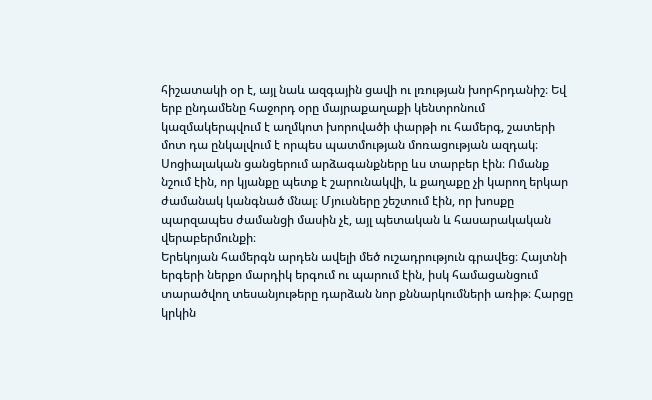հիշատակի օր է, այլ նաև ազգային ցավի ու լռության խորհրդանիշ։ Եվ երբ ընդամենը հաջորդ օրը մայրաքաղաքի կենտրոնում կազմակերպվում է աղմկոտ խորովածի փարթի ու համերգ, շատերի մոտ դա ընկալվում է որպես պատմության մոռացության ազդակ։
Սոցիալական ցանցերում արձագանքները ևս տարբեր էին։ Ոմանք նշում էին, որ կյանքը պետք է շարունակվի, և քաղաքը չի կարող երկար ժամանակ կանգնած մնալ։ Մյուսները շեշտում էին, որ խոսքը պարզապես ժամանցի մասին չէ, այլ պետական և հասարակական վերաբերմունքի։
Երեկոյան համերգն արդեն ավելի մեծ ուշադրություն գրավեց։ Հայտնի երգերի ներքո մարդիկ երգում ու պարում էին, իսկ համացանցում տարածվող տեսանյութերը դարձան նոր քննարկումների առիթ։ Հարցը կրկին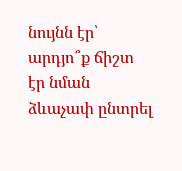նույնն էր՝ արդյո՞ք ճիշտ էր նման ձևաչափ ընտրել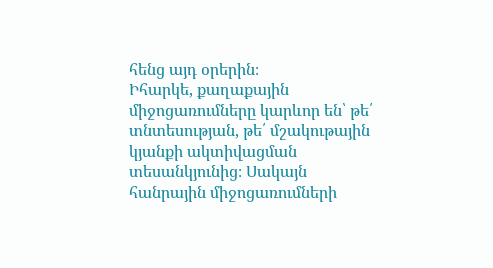հենց այդ օրերին։
Իհարկե, քաղաքային միջոցառումները կարևոր են՝ թե՛ տնտեսության, թե՛ մշակութային կյանքի ակտիվացման տեսանկյունից։ Սակայն հանրային միջոցառումների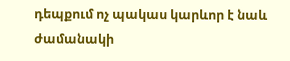դեպքում ոչ պակաս կարևոր է նաև ժամանակի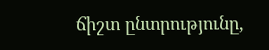ճիշտ ընտրությունը,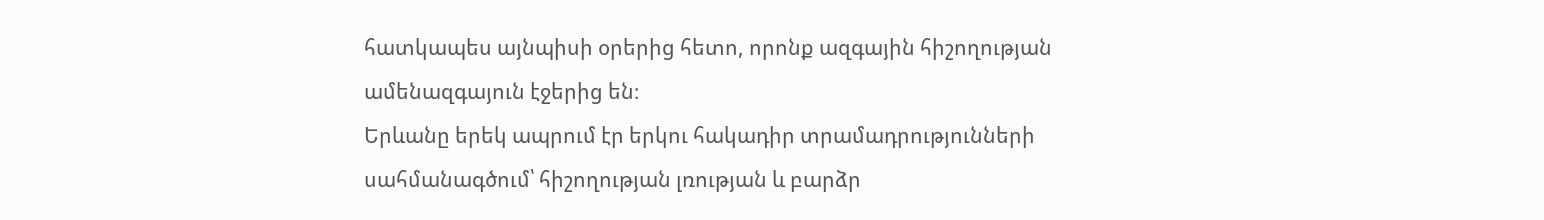հատկապես այնպիսի օրերից հետո, որոնք ազգային հիշողության ամենազգայուն էջերից են։
Երևանը երեկ ապրում էր երկու հակադիր տրամադրությունների սահմանագծում՝ հիշողության լռության և բարձր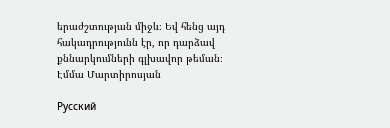երաժշտության միջև։ Եվ հենց այդ հակադրությունն էր, որ դարձավ քննարկումների գլխավոր թեման։
Էմմա Մարտիրոսյան

Русский